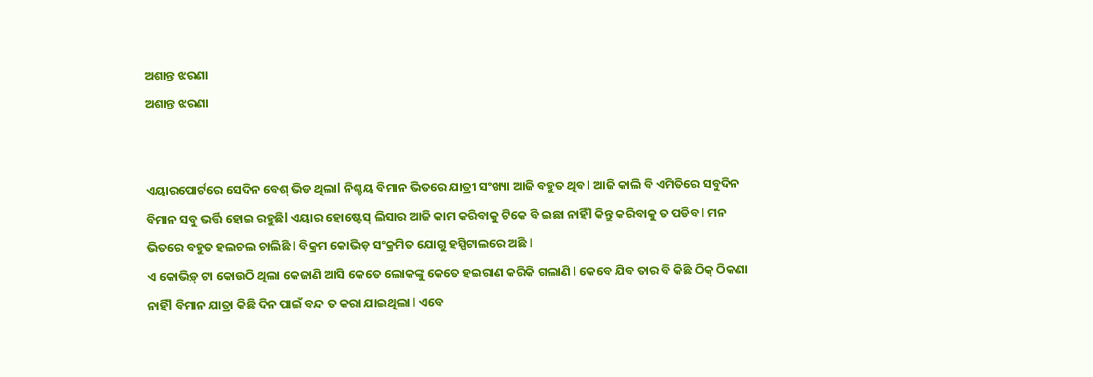ଅଶାନ୍ତ ଝରଣା
ଅଶାନ୍ତ ଝରଣା


ଏୟାରପୋର୍ଟରେ ସେଦିନ ବେଶ୍ ଭିଡ ଥିଲାl ନିଶ୍ଚୟ ବିମାନ ଭିତରେ ଯାତ୍ରୀ ସଂଖ୍ୟା ଆଜି ବହୁତ ଥିବ l ଆଜି କାଲି ବି ଏମିତିରେ ସବୁଦିନ ବିମାନ ସବୁ ଭର୍ତ୍ତି ହୋଇ ରହୁଛିl ଏୟାର ହୋଷ୍ଟେସ୍ ଲିସାର ଆଜି କାମ କରିବାକୁ ଟିକେ ବି ଇଛା ନାହିଁl କିନ୍ତୁ କରିବାକୁ ତ ପଡିବ l ମନ ଭିତରେ ବହୁତ ହଲଚଲ ଚାଲିଛି l ବିକ୍ରମ କୋଭିଡ଼ ସଂକ୍ରମିତ ଯୋଗୁ ହସ୍ପିଟାଲରେ ଅଛି l
ଏ କୋଭିଡ଼୍ ଟା କୋଉଠି ଥିଲା କେଜାଣି ଆସି କେତେ ଲୋକଙ୍କୁ କେତେ ହଇରାଣ କରିକି ଗଲାଣି l କେବେ ଯିବ ତାର ବି କିଛି ଠିକ୍ ଠିକଣା ନାହିଁl ବିମାନ ଯାତ୍ରା କିଛି ଦିନ ପାଇଁ ବନ୍ଦ ତ କରା ଯାଇଥିଲା l ଏବେ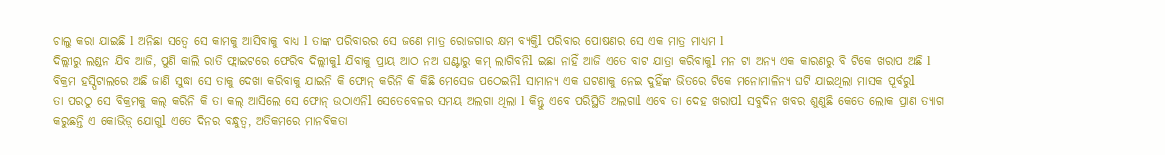ଚାଲୁ କରା ଯାଇଛି l ଅନିଛା ସତ୍ଵେ ସେ କାମକୁ ଆସିବାକୁ ବାଧ୍ୟ l ତାଙ୍କ ପରିବାରର ସେ ଜଣେ ମାତ୍ର ରୋଜଗାର କ୍ଷମ ବ୍ୟକ୍ତିl ପରିବାର ପୋଷଣର ସେ ଏକ ମାତ୍ର ମାଧ୍ୟମ l
ଦିଲ୍ଲୀରୁ ଲଣ୍ଡନ ଯିବ ଆଜି, ପୁଣି କାଲି ରାତି ଫ୍ଲାଇଟରେ ଫେରିବ ଦିଲ୍ଲୀକୁl ଯିବାକୁ ପ୍ରାୟ ଆଠ ନଅ ଘଣ୍ଟାରୁ କମ୍ ଲାଗିବନିl ଇଛା ନାହିଁ ଆଜି ଏତେ ବାଟ ଯାତ୍ରା କରିବାକୁl ମନ ଟା ଅନ୍ୟ ଏକ କାରଣରୁ ବି ଟିକେ ଖରାପ ଅଛି l ବିକ୍ରମ ହସ୍ପିଟାଲରେ ଅଛି ଜାଣି ସୁଦ୍ଧା ସେ ତାକୁ ଦେଖା କରିବାକୁ ଯାଇନି କି ଫୋନ୍ କରିନି କି କିଛି ମେସେଜ ପଠେଇନିl ସାମାନ୍ୟ ଏକ ଘଟଣାକୁ ନେଇ ଦୁହିଁଙ୍କ ଭିତରେ ଟିକେ ମନୋମାଳିନ୍ୟ ଘଟି ଯାଇଥିଲା ମାସକ ପୂର୍ବରୁl
ତା ପରଠୁ ସେ ବିକ୍ରମକୁ କଲ୍ କରିନି କି ତା କଲ୍ ଆସିଲେ ସେ ଫୋନ୍ ଉଠାଏନିl ସେତେବେଳର ସମୟ ଅଲଗା ଥିଲା l କିନ୍ତୁ ଏବେ ପରିସ୍ଥିତି ଅଲଗାl ଏବେ ତା ଦେହ ଖରାପl ସବୁଦିନ ଖବର ଶୁଣୁଛି କେତେ ଲୋକ ପ୍ରାଣ ତ୍ୟାଗ କରୁଛନ୍ତି ଏ କୋଭିଡ଼୍ ଯୋଗୁl ଏତେ ଦିନର ବନ୍ଧୁତ୍ଵ, ଅତିକମରେ ମାନବିକତା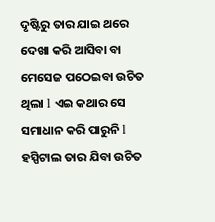ଦୃଷ୍ଟିରୁ ତାର ଯାଇ ଥରେ ଦେଖା କରି ଆସିବା ବା ମେସେଜ ପଠେଇବା ଉଚିତ ଥିଲା l ଏଇ କଥାର ସେ ସମାଧାନ କରି ପାରୁନି l ହସ୍ପିଟାଲ ତାର ଯିବା ଉଚିତ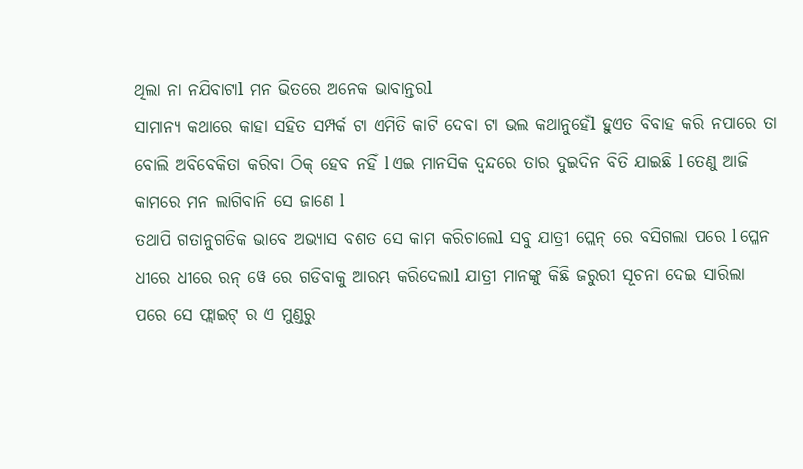ଥିଲା ନା ନଯିବାଟାl ମନ ଭିତରେ ଅନେକ ଭାବାନ୍ତରl
ସାମାନ୍ୟ କଥାରେ କାହା ସହିତ ସମ୍ପର୍କ ଟା ଏମିତି କାଟି ଦେବା ଟା ଭଲ କଥାନୁହେଁl ହୁଏତ ବିବାହ କରି ନପାରେ ତା ବୋଲି ଅବିବେକିତା କରିବା ଠିକ୍ ହେବ ନହିଁ l ଏଇ ମାନସିକ ଦ୍ଵନ୍ଦରେ ତାର ଦୁଇଦିନ ବିତି ଯାଇଛି l ତେଣୁ ଆଜି କାମରେ ମନ ଲାଗିବାନି ସେ ଜାଣେ l
ତଥାପି ଗତାନୁଗତିକ ଭାବେ ଅଭ୍ୟାସ ବଶତ ସେ କାମ କରିଚାଲେl ସବୁ ଯାତ୍ରୀ ପ୍ଲେନ୍ ରେ ବସିଗଲା ପରେ l ପ୍ଳେନ ଧୀରେ ଧୀରେ ରନ୍ ୱେ ରେ ଗଡିବାକୁ ଆରମ୍ଭ କରିଦେଲାl ଯାତ୍ରୀ ମାନଙ୍କୁ କିଛି ଜରୁରୀ ସୂଚନା ଦେଇ ସାରିଲା ପରେ ସେ ଫ୍ଲାଇଟ୍ ର ଏ ମୁଣ୍ଡରୁ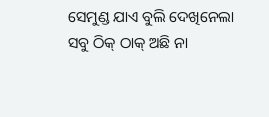ସେମୁଣ୍ଡ ଯାଏ ବୁଲି ଦେଖିନେଲା ସବୁ ଠିକ୍ ଠାକ୍ ଅଛି ନା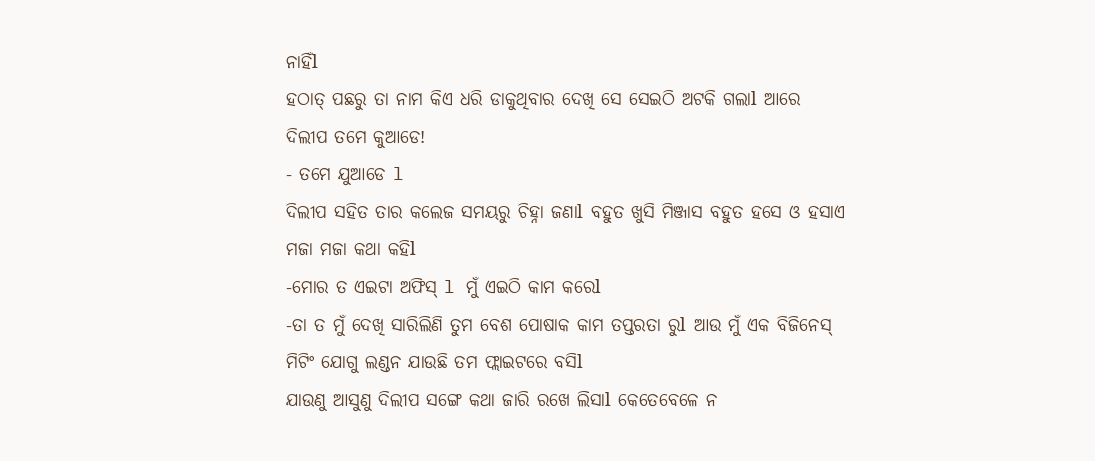ନାହିଁl
ହଠାତ୍ ପଛରୁ ତା ନାମ କିଏ ଧରି ଡାକୁଥିବାର ଦେଖି ସେ ସେଇଠି ଅଟକି ଗଲାl ଆରେ ଦିଲୀପ ତମେ କୁଆଡେ!
- ତମେ ଯୁଆଡେ l
ଦିଲୀପ ସହିତ ତାର କଲେଜ ସମୟରୁ ଚିହ୍ନା ଜଣାl ବହୁତ ଖୁସି ମିଞ୍ଜାସ ବହୁତ ହସେ ଓ ହସାଏ ମଜା ମଜା କଥା କହିl
-ମୋର ତ ଏଇଟା ଅଫିସ୍ l ମୁଁ ଏଇଠି କାମ କରେl
-ତା ତ ମୁଁ ଦେଖି ସାରିଲିଣି ତୁମ ବେଶ ପୋଷାକ କାମ ତପ୍ତରତା ରୁl ଆଉ ମୁଁ ଏକ ବିଜିନେସ୍ ମିଟିଂ ଯୋଗୁ ଲଣ୍ଡନ ଯାଉଛି ତମ ଫ୍ଲାଇଟରେ ବସିl
ଯାଉଣୁ ଆସୁଣୁ ଦିଲୀପ ସଙ୍ଗେ କଥା ଜାରି ରଖେ ଲିସାl କେତେବେଳେ ନ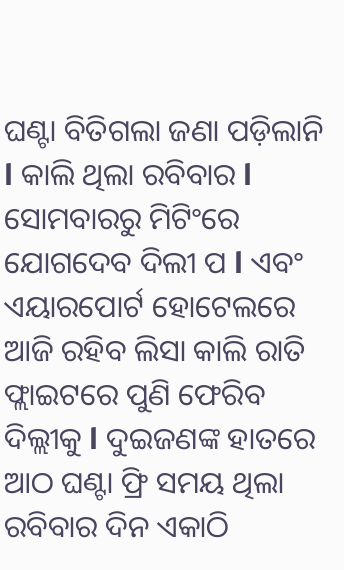ଘଣ୍ଟା ବିତିଗଲା ଜଣା ପଡ଼ିଲାନି l କାଲି ଥିଲା ରବିବାର l ସୋମବାରରୁ ମିଟିଂରେ ଯୋଗଦେବ ଦିଲୀ ପ l ଏବଂ ଏୟାରପୋର୍ଟ ହୋଟେଲରେ ଆଜି ରହିବ ଲିସା କାଲି ରାତି ଫ୍ଲାଇଟରେ ପୁଣି ଫେରିବ ଦିଲ୍ଲୀକୁ l ଦୁଇଜଣଙ୍କ ହାତରେ ଆଠ ଘଣ୍ଟା ଫ୍ରି ସମୟ ଥିଲା ରବିବାର ଦିନ ଏକାଠି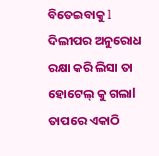ବିତେଇବାକୁ l ଦିଲୀପର ଅନୁରୋଧ ରକ୍ଷା କରି ଲିସା ତା ହୋଟେଲ୍ କୁ ଗଲାl ତାପରେ ଏକାଠି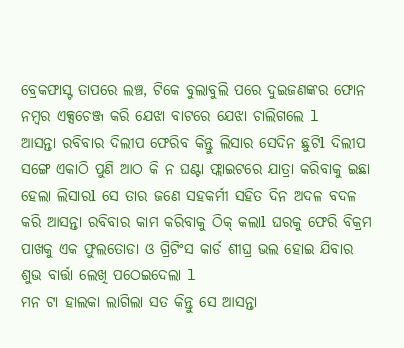ବ୍ରେକଫାସ୍ଟ ତାପରେ ଲଞ୍ଚ, ଟିକେ ବୁଲାବୁଲି ପରେ ଦୁଇଜଣଙ୍କର ଫୋନ ନମ୍ବର ଏକ୍ସଚେଞ୍ଜ କରି ଯେଝା ବାଟରେ ଯେଝା ଚାଲିଗଲେ l
ଆସନ୍ତା ରବିବାର ଦିଲୀପ ଫେରିବ କିନ୍ତୁ ଲିସାର ସେଦିନ ଛୁଟିl ଦିଲୀପ ସଙ୍ଗେ ଏକାଠି ପୁଣି ଆଠ କି ନ ଘଣ୍ଟା ଫ୍ଲାଇଟରେ ଯାତ୍ରା କରିବାକୁ ଇଛା ହେଲା ଲିସାରl ସେ ତାର ଜଣେ ସହକର୍ମୀ ସହିତ ଦିନ ଅଦଳ ବଦଳ କରି ଆସନ୍ତା ରବିବାର କାମ କରିବାକୁ ଠିକ୍ କଲାl ଘରକୁ ଫେରି ବିକ୍ରମ ପାଖକୁ ଏକ ଫୁଲତୋଡା ଓ ଗ୍ରିଟିଂସ କାର୍ଡ ଶୀଘ୍ର ଭଲ ହୋଇ ଯିବାର ଶୁଭ ବାର୍ତ୍ତା ଲେଖି ପଠେଇଦେଲା l
ମନ ଟା ହାଲକା ଲାଗିଲା ସତ କିନ୍ତୁ ସେ ଆସନ୍ତା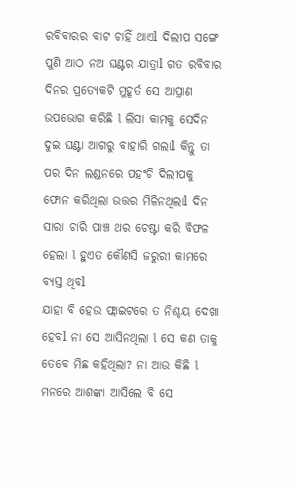ରବିବାରର ବାଟ ଚାହିଁ ଥାଏl ଦିଲୀପ ସଙ୍ଗେ ପୁଣି ଆଠ ନଅ ଘଣ୍ଟର ଯାତ୍ରାl ଗତ ରବିବାର ଦିନର ପ୍ରତ୍ୟେକଟି ମୁହୂର୍ତ ସେ ଆପ୍ରାଣ ଉପଭୋଗ କରିଛି l ଲିସା କାମକୁ ସେଦିନ ଦୁଇ ଘଣ୍ଟା ଆଗରୁ ବାହାରି ଗଲାl କିନ୍ତୁ ତା ପର ଦିନ ଲଣ୍ଡନରେ ପହଂଚି ଦିଲୀପକୁ ଫୋନ କରିଥିଲା ଉତ୍ତର ମିଳିନଥିଲାl ଦିନ ସାରା ଚାରି ପାଞ୍ଚ ଥର ଚେଷ୍ଟା କରି ବିଫଳ ହେଲା l ହୁଏତ କୌଣସି ଜରୁରୀ କାମରେ ବ୍ୟସ୍ତ ଥିବl
ଯାହା ବି ହେଉ ଫ୍ଲାଇଟରେ ତ ନିଶ୍ଚୟ ଦେଖା ହେବl ନା ସେ ଆସିନଥିଲା l ସେ କଣ ତାକୁ ତେବେ ମିଛ କହିଥିଲା? ନା ଆଉ କିଛି l ମନରେ ଆଶଙ୍କା ଆସିଲେ ବି ସେ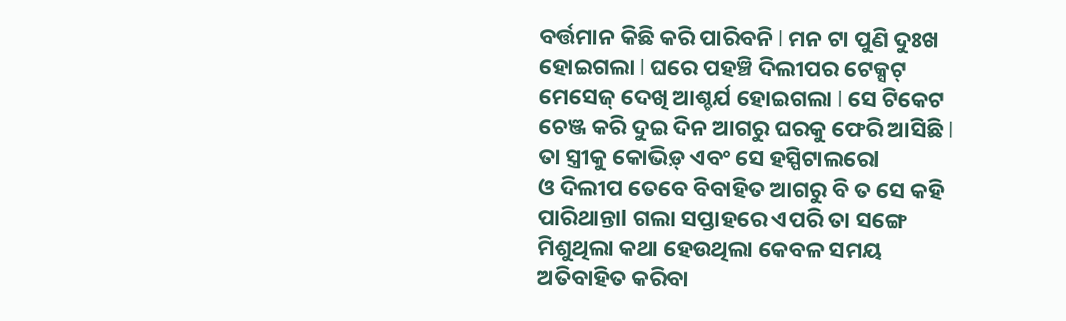ବର୍ତ୍ତମାନ କିଛି କରି ପାରିବନି l ମନ ଟା ପୁଣି ଦୁଃଖ ହୋଇଗଲା l ଘରେ ପହଞ୍ଚି ଦିଲୀପର ଟେକ୍ସଟ୍ ମେସେଜ୍ ଦେଖି ଆଶ୍ଚର୍ଯ ହୋଇଗଲା l ସେ ଟିକେଟ ଚେଞ୍ଜ କରି ଦୁଇ ଦିନ ଆଗରୁ ଘରକୁ ଫେରି ଆସିଛି l ତା ସ୍ତ୍ରୀକୁ କୋଭିଡ଼୍ ଏବଂ ସେ ହସ୍ପିଟାଲରେl
ଓ ଦିଲୀପ ତେବେ ବିବାହିତ ଆଗରୁ ବି ତ ସେ କହି ପାରିଥାନ୍ତାl ଗଲା ସପ୍ତାହରେ ଏପରି ତା ସଙ୍ଗେ ମିଶୁଥିଲା କଥା ହେଉଥିଲା କେବଳ ସମୟ ଅତିବାହିତ କରିବା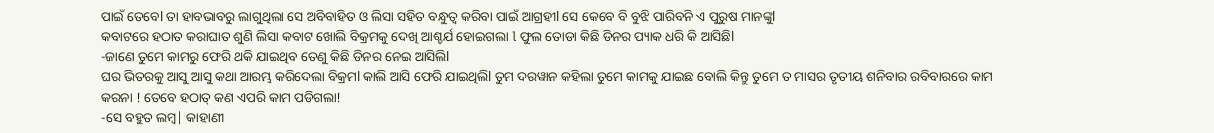ପାଇଁ ତେବେl ତା ହାବଭାବରୁ ଲାଗୁଥିଲା ସେ ଅବିବାହିତ ଓ ଲିସା ସହିତ ବନ୍ଧୁତ୍ଵ କରିବା ପାଇଁ ଆଗ୍ରହୀl ସେ କେବେ ବି ବୁଝି ପାରିବନି ଏ ପୁରୁଷ ମାନଙ୍କୁl
କବାଟରେ ହଠାତ କରାଘାତ ଶୁଣି ଲିସା କବାଟ ଖୋଲି ବିକ୍ରମକୁ ଦେଖି ଆଶ୍ଚର୍ଯ ହୋଇଗଲା l ଫୁଲ ତୋଡା କିଛି ଡିନର ପ୍ୟାକ ଧରି କି ଆସିଛିl
-ଜାଣେ ତୁମେ କାମରୁ ଫେରି ଥକି ଯାଇଥିବ ତେଣୁ କିଛି ଡିନର ନେଇ ଆସିଲିl
ଘର ଭିତରକୁ ଆସୁ ଆସୁ କଥା ଆରମ୍ଭ କରିଦେଲା ବିକ୍ରମl କାଲି ଆସି ଫେରି ଯାଇଥିଲିl ତୁମ ଦରୱାନ କହିଲା ତୁମେ କାମକୁ ଯାଇଛ ବୋଲି କିନ୍ତୁ ତୁମେ ତ ମାସର ତୃତୀୟ ଶନିବାର ରବିବାରରେ କାମ କରନା ! ତେବେ ହଠାତ୍ କଣ ଏପରି କାମ ପଡିଗଲା!
-ସେ ବହୁତ ଲମ୍ବ| କାହାଣୀ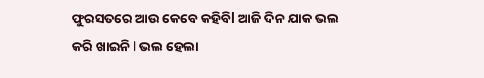ଫୁରସତରେ ଆଉ କେବେ କହିବିl ଆଜି ଦିନ ଯାକ ଭଲ କରି ଖାଇନି l ଭଲ ହେଲା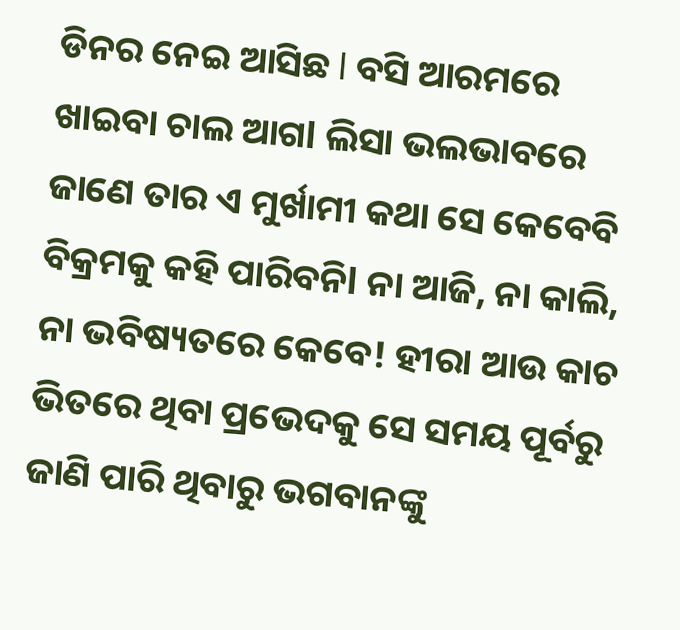ଡିନର ନେଇ ଆସିଛ l ବସି ଆରମରେ ଖାଇବା ଚାଲ ଆଗl ଲିସା ଭଲଭାବରେ ଜାଣେ ତାର ଏ ମୁର୍ଖାମୀ କଥା ସେ କେବେବି ବିକ୍ରମକୁ କହି ପାରିବନିl ନା ଆଜି, ନା କାଲି, ନା ଭବିଷ୍ୟତରେ କେବେ! ହୀରା ଆଉ କାଚ ଭିତରେ ଥିବା ପ୍ରଭେଦକୁ ସେ ସମୟ ପୂର୍ବରୁ ଜାଣି ପାରି ଥିବାରୁ ଭଗବାନଙ୍କୁ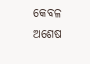କେବଳ ଅଶେଷ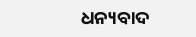ଧନ୍ୟବାଦ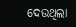ଦେଉଥିଲା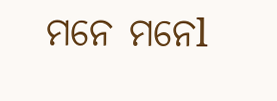ମନେ ମନେl